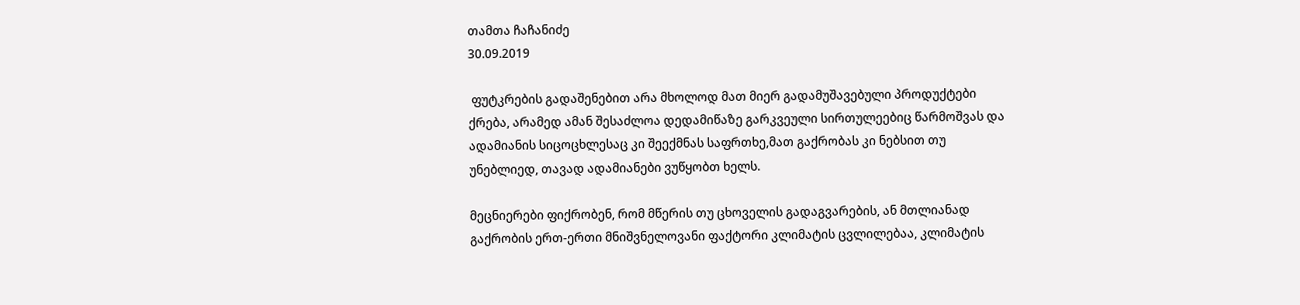თამთა ჩაჩანიძე
30.09.2019

 ფუტკრების გადაშენებით არა მხოლოდ მათ მიერ გადამუშავებული პროდუქტები ქრება, არამედ ამან შესაძლოა დედამიწაზე გარკვეული სირთულეებიც წარმოშვას და ადამიანის სიცოცხლესაც კი შეექმნას საფრთხე,მათ გაქრობას კი ნებსით თუ უნებლიედ, თავად ადამიანები ვუწყობთ ხელს.

მეცნიერები ფიქრობენ, რომ მწერის თუ ცხოველის გადაგვარების, ან მთლიანად გაქრობის ერთ-ერთი მნიშვნელოვანი ფაქტორი კლიმატის ცვლილებაა, კლიმატის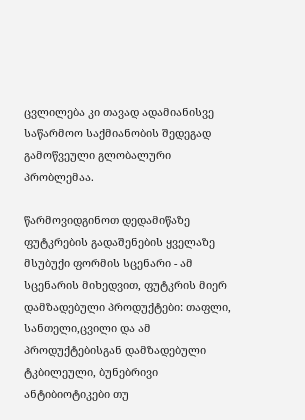ცვლილება კი თავად ადამიანისვე საწარმოო საქმიანობის შედეგად გამოწვეული გლობალური პრობლემაა.

წარმოვიდგინოთ დედამიწაზე ფუტკრების გადაშენების ყველაზე მსუბუქი ფორმის სცენარი - ამ სცენარის მიხედვით, ფუტკრის მიერ დამზადებული პროდუქტები: თაფლი, სანთელი,ცვილი და ამ პროდუქტებისგან დამზადებული ტკბილეული, ბუნებრივი ანტიბიოტიკები თუ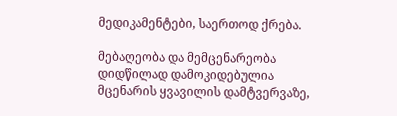მედიკამენტები, საერთოდ ქრება.

მებაღეობა და მემცენარეობა დიდწილად დამოკიდებულია მცენარის ყვავილის დამტვერვაზე,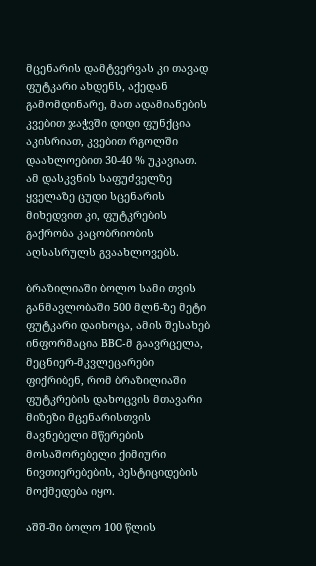მცენარის დამტვერვას კი თავად ფუტკარი ახდენს, აქედან გამომდინარე, მათ ადამიანების კვებით ჯაჭვში დიდი ფუნქცია აკისრიათ, კვებით რგოლში დაახლოებით 30-40 % უკავიათ. ამ დასკვნის საფუძველზე ყველაზე ცუდი სცენარის მიხედვით კი, ფუტკრების გაქრობა კაცობრიობის აღსასრულს გვაახლოვებს.

ბრაზილიაში ბოლო სამი თვის განმავლობაში 500 მლნ-ზე მეტი ფუტკარი დაიხოცა, ამის შესახებ ინფორმაცია BBC-მ გაავრცელა, მეცნიერ-მკვლეცარები ფიქრიბენ, რომ ბრაზილიაში ფუტკრების დახოცვის მთავარი მიზეზი მცენარისთვის მავნებელი მწერების მოსაშორებელი ქიმიური ნივთიერებების, პესტიციდების მოქმედება იყო.

აშშ-ში ბოლო 100 წლის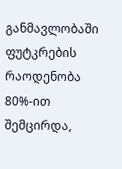განმავლობაში ფუტკრების რაოდენობა 80%-ით შემცირდა,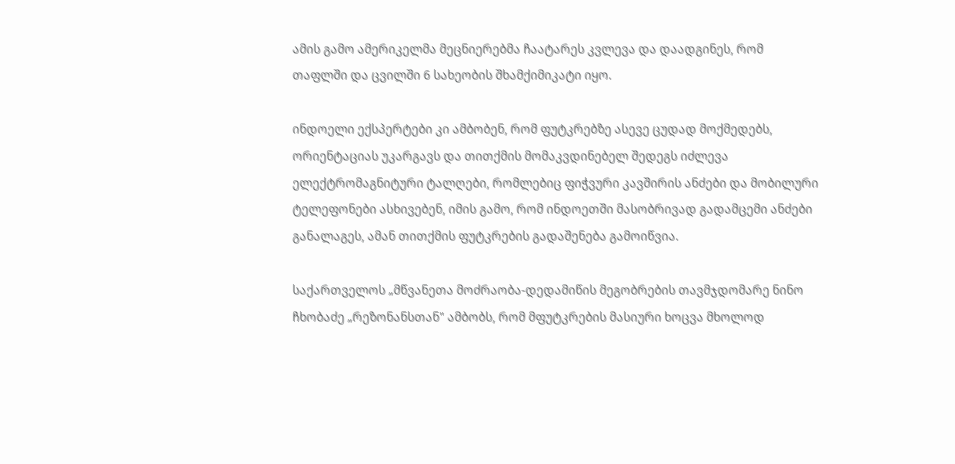ამის გამო ამერიკელმა მეცნიერებმა ჩაატარეს კვლევა და დაადგინეს, რომ თაფლში და ცვილში 6 სახეობის შხამქიმიკატი იყო.

ინდოელი ექსპერტები კი ამბობენ, რომ ფუტკრებზე ასევე ცუდად მოქმედებს, ორიენტაციას უკარგავს და თითქმის მომაკვდინებელ შედეგს იძლევა ელექტრომაგნიტური ტალღები, რომლებიც ფიჭვური კავშირის ანძები და მობილური ტელეფონები ასხივებენ, იმის გამო, რომ ინდოეთში მასობრივად გადამცემი ანძები განალაგეს, ამან თითქმის ფუტკრების გადაშენება გამოიწვია.

საქართველოს „მწვანეთა მოძრაობა-დედამიწის მეგობრების თავმჯდომარე ნინო ჩხობაძე „რეზონანსთან" ამბობს, რომ მფუტკრების მასიური ხოცვა მხოლოდ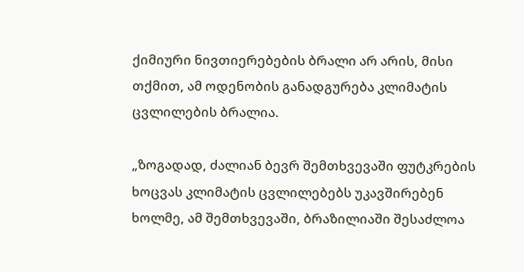ქიმიური ნივთიერებების ბრალი არ არის, მისი თქმით, ამ ოდენობის განადგურება კლიმატის ცვლილების ბრალია.

„ზოგადად, ძალიან ბევრ შემთხვევაში ფუტკრების ხოცვას კლიმატის ცვლილებებს უკავშირებენ ხოლმე, ამ შემთხვევაში, ბრაზილიაში შესაძლოა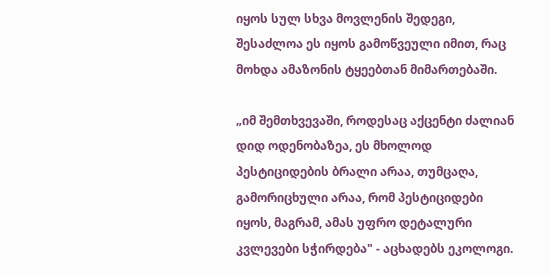იყოს სულ სხვა მოვლენის შედეგი, შესაძლოა ეს იყოს გამოწვეული იმით, რაც მოხდა ამაზონის ტყეებთან მიმართებაში.

„იმ შემთხვევაში, როდესაც აქცენტი ძალიან დიდ ოდენობაზეა, ეს მხოლოდ პესტიციდების ბრალი არაა, თუმცაღა, გამორიცხული არაა, რომ პესტიციდები იყოს, მაგრამ, ამას უფრო დეტალური კვლევები სჭირდება" - აცხადებს ეკოლოგი.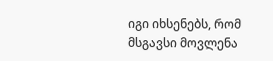იგი იხსენებს, რომ მსგავსი მოვლენა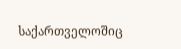საქართველოშიც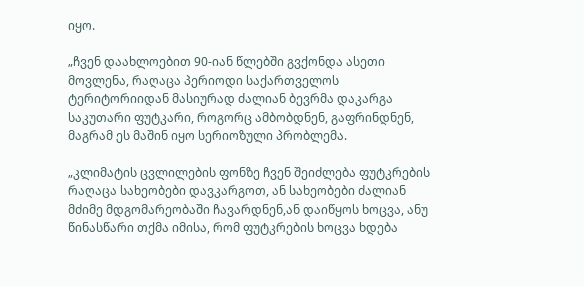იყო.

„ჩვენ დაახლოებით 90-იან წლებში გვქონდა ასეთი მოვლენა, რაღაცა პერიოდი საქართველოს ტერიტორიიდან მასიურად ძალიან ბევრმა დაკარგა საკუთარი ფუტკარი, როგორც ამბობდნენ, გაფრინდნენ, მაგრამ ეს მაშინ იყო სერიოზული პრობლემა.

„კლიმატის ცვლილების ფონზე ჩვენ შეიძლება ფუტკრების რაღაცა სახეობები დავკარგოთ, ან სახეობები ძალიან მძიმე მდგომარეობაში ჩავარდნენ,ან დაიწყოს ხოცვა, ანუ წინასწარი თქმა იმისა, რომ ფუტკრების ხოცვა ხდება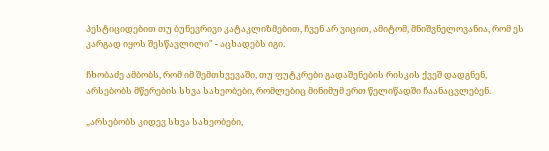პესტიციდებით თუ ბუნევრივი კატაკლიზმებით, ჩვენ არ ვიცით, ამიტომ, მნიშვნელოვანია, რომ ეს კარგად იყოს შესწავლილი" - აცხადებს იგი.

ჩხობაძე ამბობს, რომ იმ შემთხვევაში, თუ ფუტკრები გადაშენების რისკის ქვეშ დადგნენ, არსებობს მწერების სხვა სახეობები, რომლებიც მინიმუმ ერთ წელიწადში ჩაანაცვლებენ.

„არსებობს კიდევ სხვა სახეობები,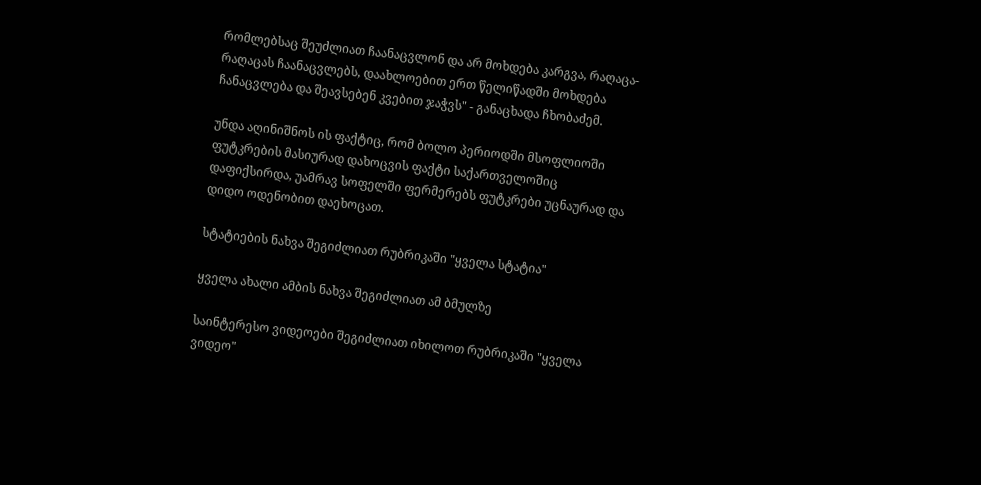რომლებსაც შეუძლიათ ჩაანაცვლონ და არ მოხდება კარგვა, რაღაცა-რაღაცას ჩაანაცვლებს, დაახლოებით ერთ წელიწადში მოხდება ჩანაცვლება და შეავსებენ კვებით ჯაჭვს" - განაცხადა ჩხობაძემ.

უნდა აღინიშნოს ის ფაქტიც, რომ ბოლო პერიოდში მსოფლიოში ფუტკრების მასიურად დახოცვის ფაქტი საქართველოშიც დაფიქსირდა, უამრავ სოფელში ფერმერებს ფუტკრები უცნაურად და დიდო ოდენობით დაეხოცათ.

სტატიების ნახვა შეგიძლიათ რუბრიკაში "ყველა სტატია"

ყველა ახალი ამბის ნახვა შეგიძლიათ ამ ბმულზე

საინტერესო ვიდეოები შეგიძლიათ იხილოთ რუბრიკაში "ყველა ვიდეო"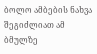ბოლო ამბების ნახვა შეგიძლიათ ამ ბმულზე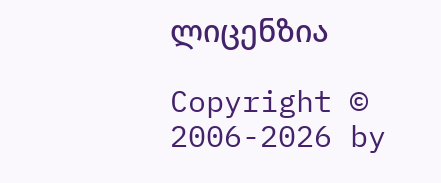ლიცენზია

Copyright © 2006-2026 by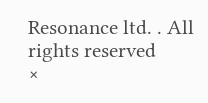Resonance ltd. . All rights reserved
×